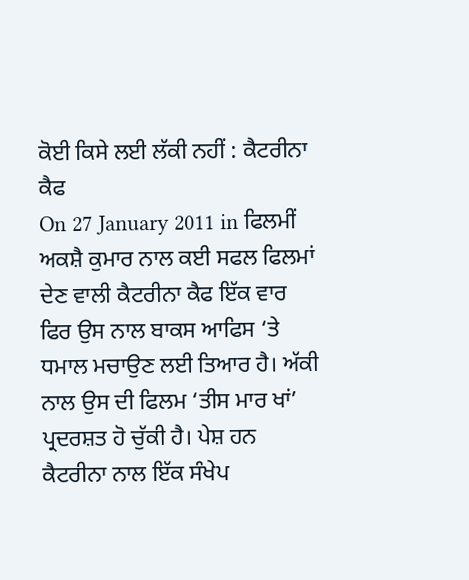ਕੋਈ ਕਿਸੇ ਲਈ ਲੱਕੀ ਨਹੀਂ : ਕੈਟਰੀਨਾ ਕੈਫ
On 27 January 2011 in ਫਿਲਮੀਂ
ਅਕਸ਼ੈ ਕੁਮਾਰ ਨਾਲ ਕਈ ਸਫਲ ਫਿਲਮਾਂ ਦੇਣ ਵਾਲੀ ਕੈਟਰੀਨਾ ਕੈਫ ਇੱਕ ਵਾਰ ਫਿਰ ਉਸ ਨਾਲ ਬਾਕਸ ਆਫਿਸ ‘ਤੇ ਧਮਾਲ ਮਚਾਉਣ ਲਈ ਤਿਆਰ ਹੈ। ਅੱਕੀ ਨਾਲ ਉਸ ਦੀ ਫਿਲਮ ‘ਤੀਸ ਮਾਰ ਖਾਂ’ ਪ੍ਰਦਰਸ਼ਤ ਹੋ ਚੁੱਕੀ ਹੈ। ਪੇਸ਼ ਹਨ ਕੈਟਰੀਨਾ ਨਾਲ ਇੱਕ ਸੰਖੇਪ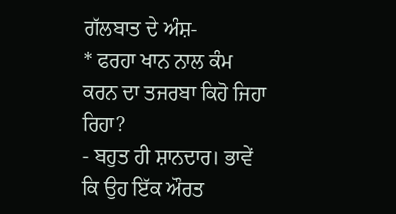ਗੱਲਬਾਤ ਦੇ ਅੰਸ਼-
* ਫਰਹਾ ਖਾਨ ਨਾਲ ਕੰਮ ਕਰਨ ਦਾ ਤਜਰਬਾ ਕਿਹੋ ਜਿਹਾ ਰਿਹਾ?
- ਬਹੁਤ ਹੀ ਸ਼ਾਨਦਾਰ। ਭਾਵੇਂ ਕਿ ਉਹ ਇੱਕ ਔਰਤ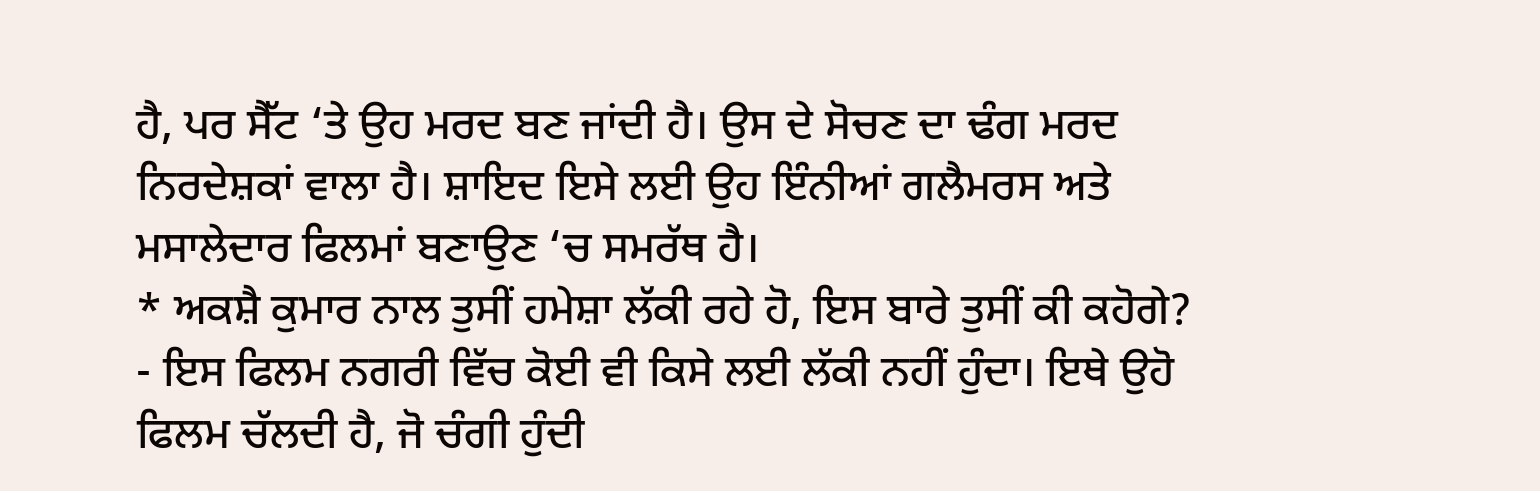ਹੈ, ਪਰ ਸੈੱਟ ‘ਤੇ ਉਹ ਮਰਦ ਬਣ ਜਾਂਦੀ ਹੈ। ਉਸ ਦੇ ਸੋਚਣ ਦਾ ਢੰਗ ਮਰਦ ਨਿਰਦੇਸ਼ਕਾਂ ਵਾਲਾ ਹੈ। ਸ਼ਾਇਦ ਇਸੇ ਲਈ ਉਹ ਇੰਨੀਆਂ ਗਲੈਮਰਸ ਅਤੇ ਮਸਾਲੇਦਾਰ ਫਿਲਮਾਂ ਬਣਾਉਣ ‘ਚ ਸਮਰੱਥ ਹੈ।
* ਅਕਸ਼ੈ ਕੁਮਾਰ ਨਾਲ ਤੁਸੀਂ ਹਮੇਸ਼ਾ ਲੱਕੀ ਰਹੇ ਹੋ, ਇਸ ਬਾਰੇ ਤੁਸੀਂ ਕੀ ਕਹੋਗੇ?
- ਇਸ ਫਿਲਮ ਨਗਰੀ ਵਿੱਚ ਕੋਈ ਵੀ ਕਿਸੇ ਲਈ ਲੱਕੀ ਨਹੀਂ ਹੁੰਦਾ। ਇਥੇ ਉਹੋ ਫਿਲਮ ਚੱਲਦੀ ਹੈ, ਜੋ ਚੰਗੀ ਹੁੰਦੀ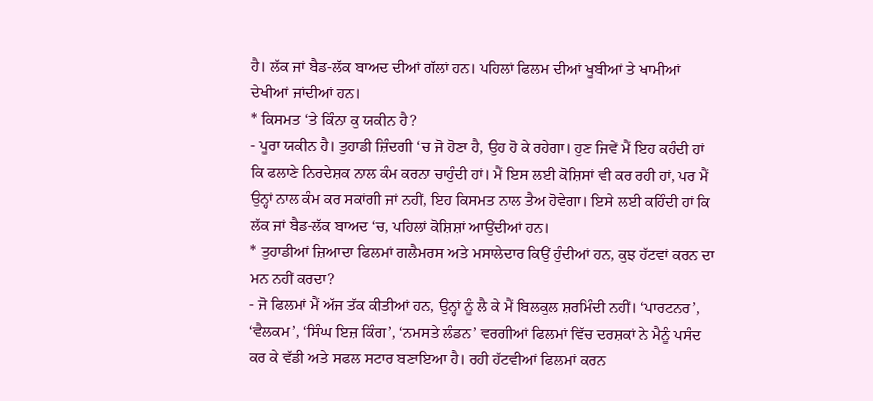ਹੈ। ਲੱਕ ਜਾਂ ਬੈਡ-ਲੱਕ ਬਾਅਦ ਦੀਆਂ ਗੱਲਾਂ ਹਨ। ਪਹਿਲਾਂ ਫਿਲਮ ਦੀਆਂ ਖੂਬੀਆਂ ਤੇ ਖਾਮੀਆਂ ਦੇਖੀਆਂ ਜਾਂਦੀਆਂ ਹਨ।
* ਕਿਸਮਤ ‘ਤੇ ਕਿੰਨਾ ਕੁ ਯਕੀਨ ਹੈ?
- ਪੂਰਾ ਯਕੀਨ ਹੈ। ਤੁਹਾਡੀ ਜ਼ਿੰਦਗੀ ‘ਚ ਜੋ ਹੋਣਾ ਹੈ, ਉਹ ਹੋ ਕੇ ਰਹੇਗਾ। ਹੁਣ ਜਿਵੇਂ ਮੈਂ ਇਹ ਕਹੰਦੀ ਹਾਂ ਕਿ ਫਲਾਣੇ ਨਿਰਦੇਸ਼ਕ ਨਾਲ ਕੰਮ ਕਰਨਾ ਚਾਹੁੰਦੀ ਹਾਂ। ਮੈਂ ਇਸ ਲਈ ਕੋਸ਼ਿਸਾਂ ਵੀ ਕਰ ਰਹੀ ਹਾਂ, ਪਰ ਮੈਂ ਉਨ੍ਹਾਂ ਨਾਲ ਕੰਮ ਕਰ ਸਕਾਂਗੀ ਜਾਂ ਨਹੀਂ, ਇਹ ਕਿਸਮਤ ਨਾਲ ਤੈਅ ਹੋਵੇਗਾ। ਇਸੇ ਲਈ ਕਹਿੰਦੀ ਹਾਂ ਕਿ ਲੱਕ ਜਾਂ ਬੈਡ-ਲੱਕ ਬਾਅਦ ‘ਚ, ਪਹਿਲਾਂ ਕੋਸ਼ਿਸ਼ਾਂ ਆਉਂਦੀਆਂ ਹਨ।
* ਤੁਹਾਡੀਆਂ ਜ਼ਿਆਦਾ ਫਿਲਮਾਂ ਗਲੈਮਰਸ ਅਤੇ ਮਸਾਲੇਦਾਰ ਕਿਉਂ ਹੁੰਦੀਆਂ ਹਨ, ਕੁਝ ਹੱਟਵਾਂ ਕਰਨ ਦਾ ਮਨ ਨਹੀਂ ਕਰਦਾ?
- ਜੋ ਫਿਲਮਾਂ ਮੈਂ ਅੱਜ ਤੱਕ ਕੀਤੀਆਂ ਹਨ, ਉਨ੍ਹਾਂ ਨੂੰ ਲੈ ਕੇ ਮੈਂ ਬਿਲਕੁਲ ਸ਼ਰਮਿੰਦੀ ਨਹੀਂ। ‘ਪਾਰਟਨਰ’, ‘ਵੈਲਕਮ’, ‘ਸਿੰਘ ਇਜ਼ ਕਿੰਗ’, ‘ਨਮਸਤੇ ਲੰਡਨ’ ਵਰਗੀਆਂ ਫਿਲਮਾਂ ਵਿੱਚ ਦਰਸ਼ਕਾਂ ਨੇ ਮੈਨੂੰ ਪਸੰਦ ਕਰ ਕੇ ਵੱਡੀ ਅਤੇ ਸਫਲ ਸਟਾਰ ਬਣਾਇਆ ਹੈ। ਰਹੀ ਹੱਟਵੀਆਂ ਫਿਲਮਾਂ ਕਰਨ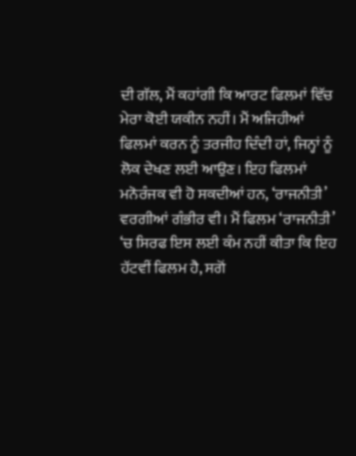ਦੀ ਗੱਲ, ਮੈਂ ਕਹਾਂਗੀ ਕਿ ਆਰਟ ਫਿਲਮਾਂ ਵਿੱਚ ਮੇਰਾ ਕੋਈ ਯਕੀਨ ਨਹੀਂ। ਮੈਂ ਅਜਿਹੀਆਂ ਫਿਲਮਾਂ ਕਰਨ ਨੂੰ ਤਰਜੀਹ ਦਿੰਦੀ ਹਾਂ, ਜਿਨ੍ਹਾਂ ਨੂੰ ਲੋਕ ਦੇਖਣ ਲਈ ਆਉਣ। ਇਹ ਫਿਲਮਾਂ ਮਨੋਰੰਜਕ ਵੀ ਹੋ ਸਕਦੀਆਂ ਹਨ, ‘ਰਾਜਨੀਤੀ’ ਵਰਗੀਆਂ ਗੰਭੀਰ ਵੀ। ਮੈਂ ਫਿਲਮ ‘ਰਾਜਨੀਤੀ’ ‘ਚ ਸਿਰਫ ਇਸ ਲਈ ਕੰਮ ਨਹੀਂ ਕੀਤਾ ਕਿ ਇਹ ਹੱਟਵੀਂ ਫਿਲਮ ਹੈ, ਸਗੋਂ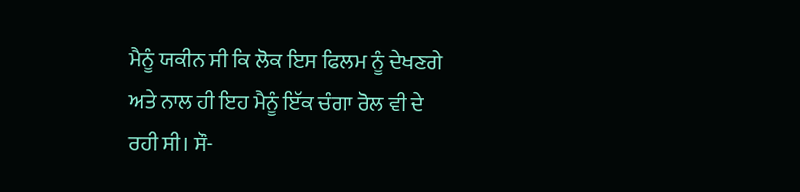ਮੈਨੂੰ ਯਕੀਨ ਸੀ ਕਿ ਲੋਕ ਇਸ ਫਿਲਮ ਨੂੰ ਦੇਖਣਗੇ ਅਤੇ ਨਾਲ ਹੀ ਇਹ ਮੈਨੂੰ ਇੱਕ ਚੰਗਾ ਰੋਲ ਵੀ ਦੇ ਰਹੀ ਸੀ। ਸੌ-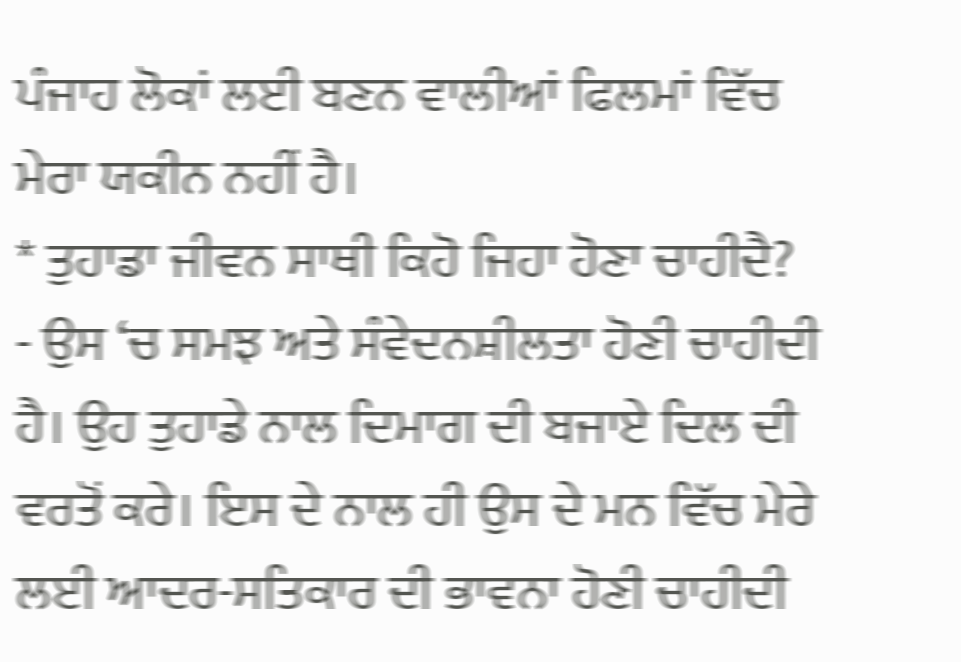ਪੰਜਾਹ ਲੋਕਾਂ ਲਈ ਬਣਨ ਵਾਲੀਆਂ ਫਿਲਮਾਂ ਵਿੱਚ ਮੇਰਾ ਯਕੀਨ ਨਹੀਂ ਹੈ।
* ਤੁਹਾਡਾ ਜੀਵਨ ਸਾਥੀ ਕਿਹੋ ਜਿਹਾ ਹੋਣਾ ਚਾਹੀਦੈ?
- ਉਸ ‘ਚ ਸਮਝ ਅਤੇ ਸੰਵੇਦਨਸ਼ੀਲਤਾ ਹੋਣੀ ਚਾਹੀਦੀ ਹੈ। ਉਹ ਤੁਹਾਡੇ ਨਾਲ ਦਿਮਾਗ ਦੀ ਬਜਾਏ ਦਿਲ ਦੀ ਵਰਤੋਂ ਕਰੇ। ਇਸ ਦੇ ਨਾਲ ਹੀ ਉਸ ਦੇ ਮਨ ਵਿੱਚ ਮੇਰੇ ਲਈ ਆਦਰ-ਸਤਿਕਾਰ ਦੀ ਭਾਵਨਾ ਹੋਣੀ ਚਾਹੀਦੀ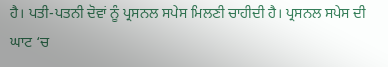ਹੈ। ਪਤੀ-ਪਤਨੀ ਦੋਵਾਂ ਨੂੰ ਪ੍ਰਸਨਲ ਸਪੇਸ ਮਿਲਣੀ ਚਾਹੀਦੀ ਹੈ। ਪ੍ਰਸਨਲ ਸਪੇਸ ਦੀ ਘਾਟ ‘ਚ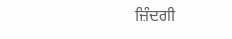ਜ਼ਿੰਦਗੀ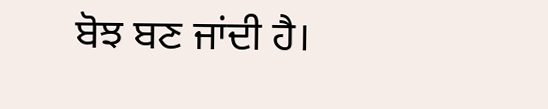ਬੋਝ ਬਣ ਜਾਂਦੀ ਹੈ।